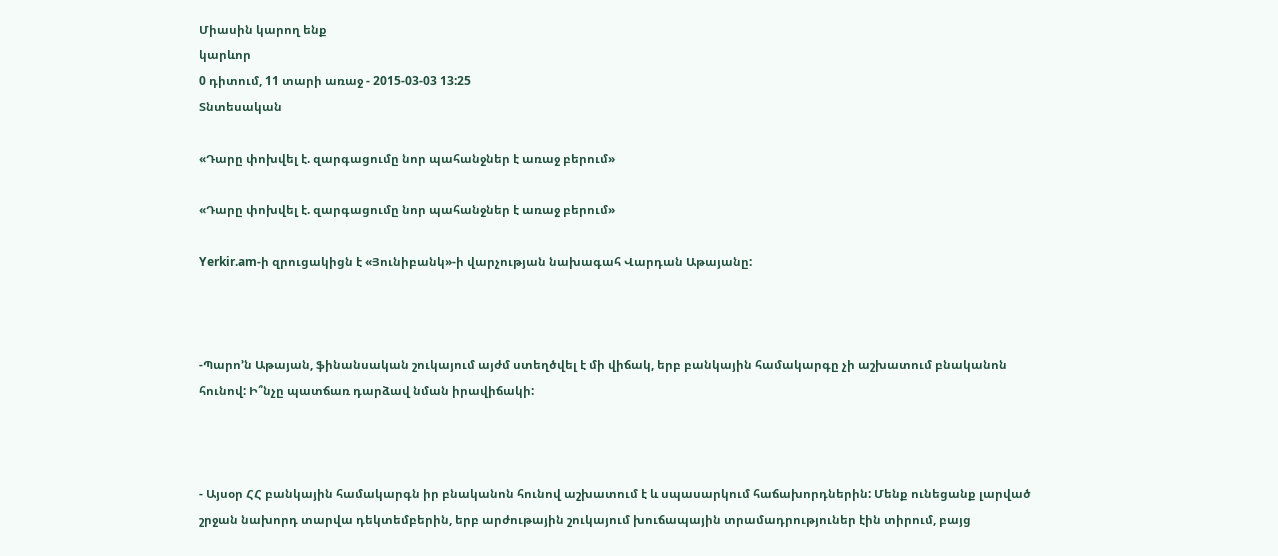Միասին կարող ենք
կարևոր
0 դիտում, 11 տարի առաջ - 2015-03-03 13:25
Տնտեսական

«Դարը փոխվել է. զարգացումը նոր պահանջներ է առաջ բերում»

«Դարը փոխվել է. զարգացումը նոր պահանջներ է առաջ բերում»

Yerkir.am-ի զրուցակիցն է «Յունիբանկ»-ի վարչության նախագահ Վարդան Աթայանը:



-Պարո’ն Աթայան, ֆինանսական շուկայում այժմ ստեղծվել է մի վիճակ, երբ բանկային համակարգը չի աշխատում բնականոն հունով: Ի՞նչը պատճառ դարձավ նման իրավիճակի:



- Այսօր ՀՀ բանկային համակարգն իր բնականոն հունով աշխատում է և սպասարկում հաճախորդներին: Մենք ունեցանք լարված շրջան նախորդ տարվա դեկտեմբերին, երբ արժութային շուկայում խուճապային տրամադրություներ էին տիրում, բայց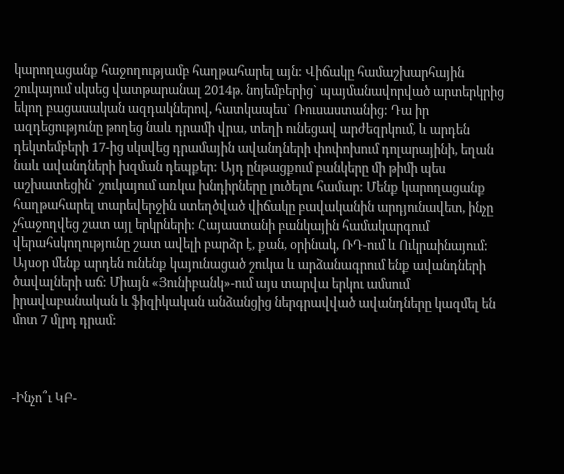կարողացանք հաջողությամբ հաղթահարել այն: Վիճակը համաշխարհային շուկայում սկսեց վատթարանալ 2014թ. նոյեմբերից` պայմանավորված արտերկրից եկող բացասական ազդակներով, հատկապես` Ռուսաստանից: Դա իր ազդեցությունը թողեց նաև դրամի վրա, տեղի ունեցավ արժեզրկում, և արդեն դեկտեմբերի 17-ից սկսվեց դրամային ավանդների փոփոխում դոլարայինի, եղան նաև ավանդների խզման դեպքեր: Այդ ընթացքում բանկերը մի թիմի պես աշխատեցին` շուկայում առկա խնդիրները լուծելու համար: Մենք կարողացանք հաղթահարել տարեվերջին ստեղծված վիճակը բավականին արդյունավետ, ինչը չհաջողվեց շատ այլ երկրների: Հայաստանի բանկային համակարգում վերահսկողությունը շատ ավելի բարձր է, քան, օրինակ, ՌԴ-ում և Ուկրաինայում: Այսօր մենք արդեն ունենք կայունացած շուկա և արձանագրում ենք ավանդների ծավալների աճ: Միայն «Յունիբանկ»-ում այս տարվա երկու ամսում իրավաբանական և ֆիզիկական անձանցից ներգրավված ավանդները կազմել են մոտ 7 մլրդ դրամ:



-Ինչո՞ւ ԿԲ-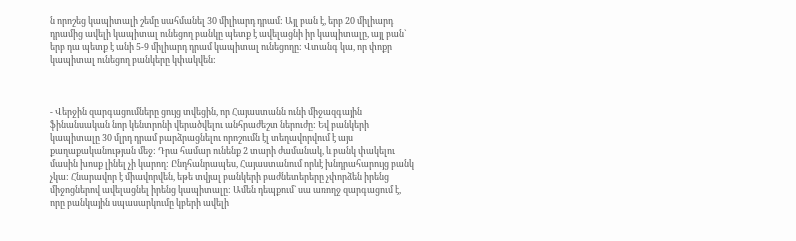ն որոշեց կապիտալի շեմը սահմանել 30 միլիարդ դրամ: Այլ բան է, երբ 20 միլիարդ դրամից ավելի կապիտալ ունեցող բանկը պետք է ավելացնի իր կապիտալը, այլ բան` երբ դա պետք է անի 5-9 միլիարդ դրամ կապիտալ ունեցողը: Վտանգ կա, որ փոքր կապիտալ ունեցող բանկերը կփակվեն:



- Վերջին զարգացումները ցույց տվեցին, որ Հայաստանն ունի միջազգային ֆինանսական նոր կենտրոնի վերածվելու անհրաժեշտ ներուժը: Եվ բանկերի կապիտալը 30 մլրդ դրամ բարձրացնելու որոշումն էլ տեղավորվում է այս քաղաքականության մեջ: Դրա համար ունենք 2 տարի ժամանակ, և բանկ փակելու մասին խոսք լինել չի կարող: Ընդհանրապես, Հայաստանում որևէ խնդրահարույց բանկ չկա: Հնարավոր է միավորվեն, եթե տվյալ բանկերի բաժնետերերը չփորձեն իրենց միջոցներով ավելացնել իրենց կապիտալը: Ամեն դեպքում` սա առողջ զարգացում է, որը բանկային սպասարկումը կբերի ավելի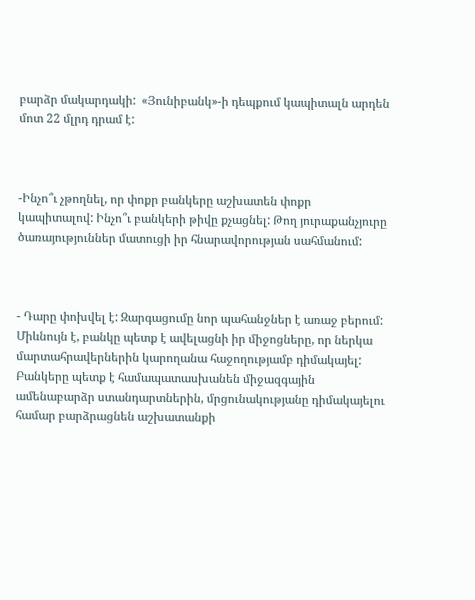բարձր մակարդակի:  «Յունիբանկ»-ի դեպքում կապիտալն արդեն մոտ 22 մլրդ դրամ է:



-Ինչո՞ւ չթողնել, որ փոքր բանկերը աշխատեն փոքր կապիտալով: Ինչո՞ւ բանկերի թիվը քչացնել: Թող յուրաքանչյուրը ծառայություններ մատուցի իր հնարավորության սահմանում:



- Դարը փոխվել է: Զարգացումը նոր պահանջներ է առաջ բերում: Միևնույն է, բանկը պետք է ավելացնի իր միջոցները, որ ներկա մարտահրավերներին կարողանա հաջողությամբ դիմակայել: Բանկերը պետք է համապատասխանեն միջազգային ամենաբարձր ստանդարտներին, մրցունակությանը դիմակայելու համար բարձրացնեն աշխատանքի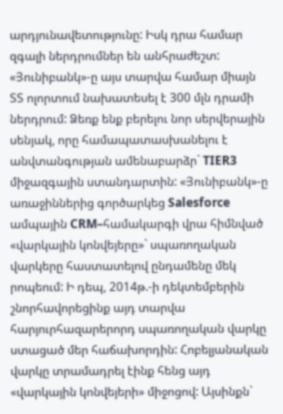արդյունավետությունը: Իսկ դրա համար զգալի ներդրումներ են անհրաժեշտ: «Յունիբանկ»-ը այս տարվա համար միայն ՏՏ ոլորտում նախատեսել է 300 մլն դրամի ներդրում: Ձեռք ենք բերելու նոր սերվերային սենյակ, որը համապատասխանելու է անվտանգության ամենաբարձր` TIER3 միջազգային ստանդարտին: «Յունիբանկ»-ը առաջիններից գործարկեց Salesforce ամպային CRM–համակարգի վրա հիմնված «վարկային կոնվեյերը»` սպառողական վարկերը հաստատելով ընդամենը մեկ րոպեում: Ի դեպ, 2014թ.-ի դեկտեմբերին շնորհավորեցինք այդ տարվա հարյուրհազարերորդ սպառողական վարկը ստացած մեր հաճախորդին: Հոբելյանական վարկը տրամադրել էինք հենց այդ «վարկային կոնվեյերի» միջոցով: Այսինքն`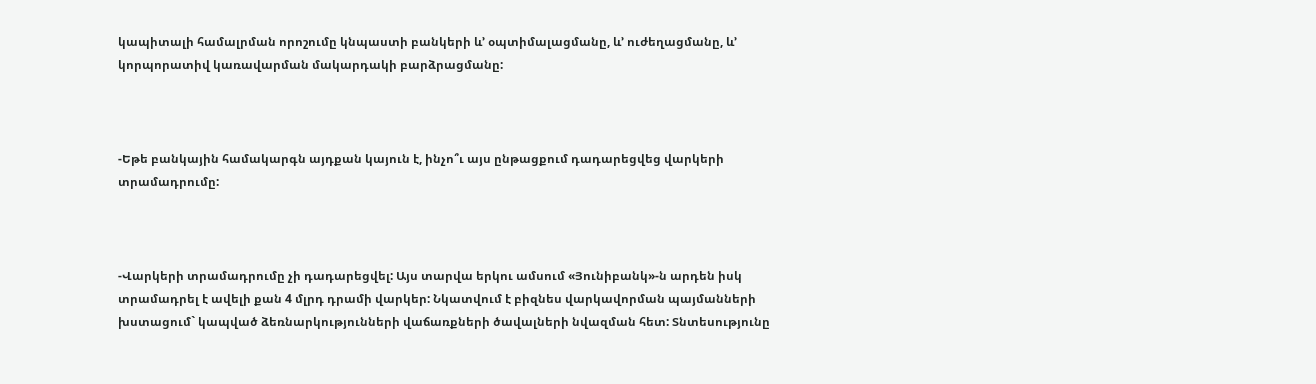կապիտալի համալրման որոշումը կնպաստի բանկերի և’ օպտիմալացմանը, և’ ուժեղացմանը, և’ կորպորատիվ կառավարման մակարդակի բարձրացմանը:



-Եթե բանկային համակարգն այդքան կայուն է, ինչո՞ւ այս ընթացքում դադարեցվեց վարկերի տրամադրումը:



-Վարկերի տրամադրումը չի դադարեցվել: Այս տարվա երկու ամսում «Յունիբանկ»-ն արդեն իսկ տրամադրել է ավելի քան 4 մլրդ դրամի վարկեր: Նկատվում է բիզնես վարկավորման պայմանների խստացում` կապված ձեռնարկությունների վաճառքների ծավալների նվազման հետ: Տնտեսությունը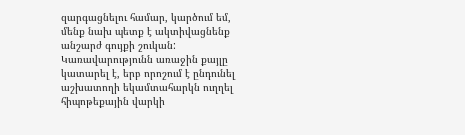զարգացնելու համար, կարծում եմ, մենք նախ պետք է ակտիվացնենք անշարժ գույքի շուկան: Կառավարությունն առաջին քայլը կատարել է, երբ որոշում է ընդունել աշխատողի եկամտահարկն ուղղել հիպոթեքային վարկի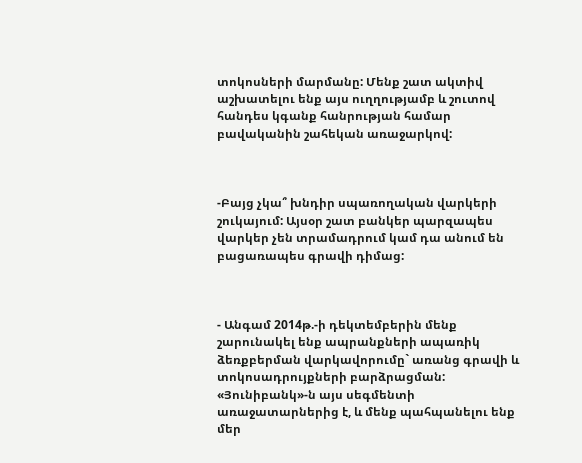տոկոսների մարմանը: Մենք շատ ակտիվ աշխատելու ենք այս ուղղությամբ և շուտով հանդես կգանք հանրության համար բավականին շահեկան առաջարկով:



-Բայց չկա՞ խնդիր սպառողական վարկերի շուկայում: Այսօր շատ բանկեր պարզապես վարկեր չեն տրամադրում կամ դա անում են բացառապես գրավի դիմաց:



- Անգամ 2014թ.-ի դեկտեմբերին մենք շարունակել ենք ապրանքների ապառիկ ձեռքբերման վարկավորումը` առանց գրավի և տոկոսադրույքների բարձրացման: «Յունիբանկ»-ն այս սեգմենտի առաջատարներից է, և մենք պահպանելու ենք մեր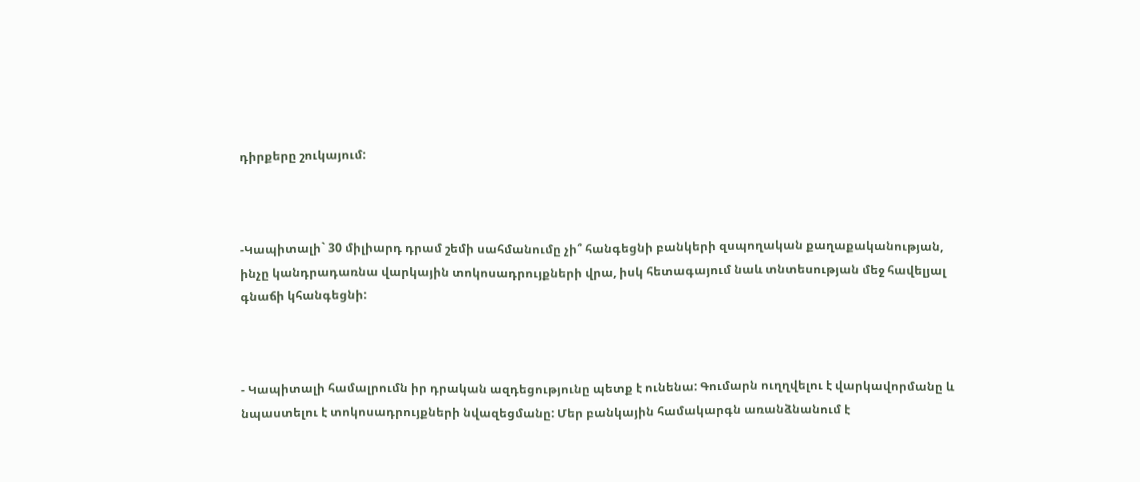դիրքերը շուկայում:



-Կապիտալի` 30 միլիարդ դրամ շեմի սահմանումը չի՞ հանգեցնի բանկերի զսպողական քաղաքականության, ինչը կանդրադառնա վարկային տոկոսադրույքների վրա, իսկ հետագայում նաև տնտեսության մեջ հավելյալ գնաճի կհանգեցնի:



- Կապիտալի համալրումն իր դրական ազդեցությունը պետք է ունենա: Գումարն ուղղվելու է վարկավորմանը և նպաստելու է տոկոսադրույքների նվազեցմանը: Մեր բանկային համակարգն առանձնանում է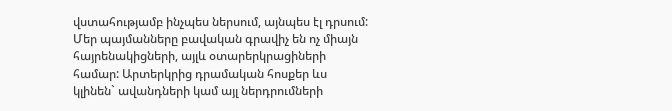վստահությամբ ինչպես ներսում, այնպես էլ դրսում: Մեր պայմանները բավական գրավիչ են ոչ միայն հայրենակիցների, այլև օտարերկրացիների համար: Արտերկրից դրամական հոսքեր ևս կլինեն` ավանդների կամ այլ ներդրումների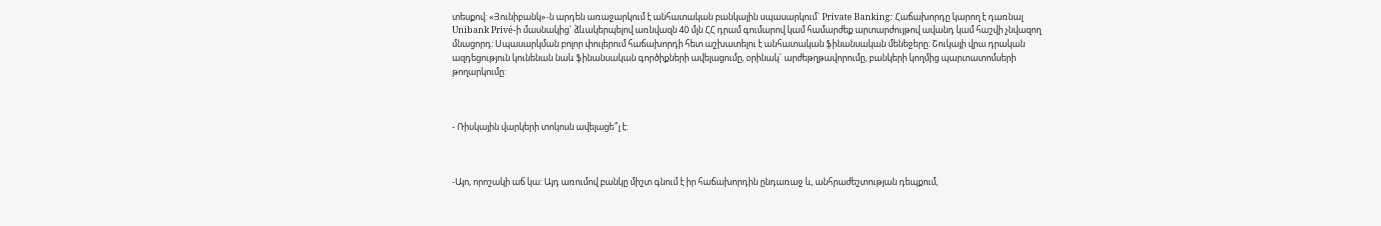տեսքով: «Յունիբանկ»-ն արդեն առաջարկում է անհատական բանկային սպասարկում` Private Banking: Հաճախորդը կարող է դառնալ Unibank Privé-ի մասնակից` ձևակերպելով առնվազն 40 մլն ՀՀ դրամ գումարով կամ համարժեք արտարժույթով ավանդ կամ հաշվի չնվազող մնացորդ: Սպասարկման բոլոր փուլերում հաճախորդի հետ աշխատելու է անհատական ֆինանսական մենեջերը: Շուկայի վրա դրական ազդեցություն կունենան նաև ֆինանսական գործիքների ավելացումը, օրինակ` արժեթղթավորումը, բանկերի կողմից պարտատոմսերի թողարկումը:



- Ռիսկային վարկերի տոկոսն ավելացե՞լ է:



-Այո, որոշակի աճ կա: Այդ առումով բանկը միշտ գնում է իր հաճախորդին ընդառաջ և, անհրաժեշտության դեպքում,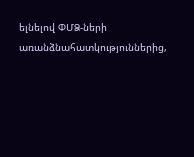ելնելով ՓՄՁ-ների առանձնահատկություններից,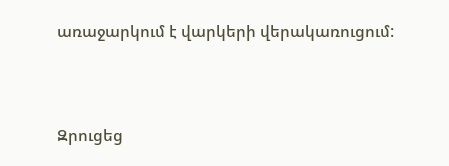առաջարկում է վարկերի վերակառուցում:



Զրուցեց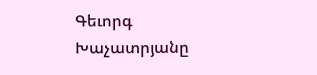Գեւորգ Խաչատրյանը